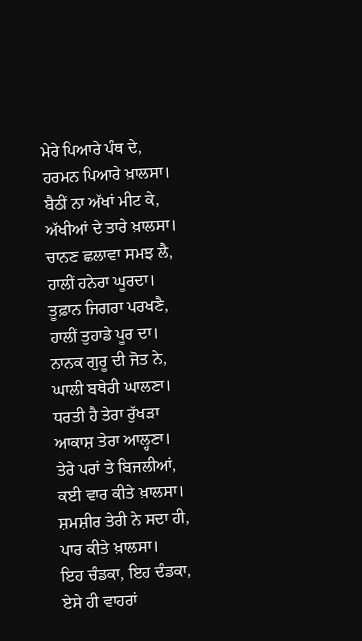ਮੇਰੇ ਪਿਆਰੇ ਪੰਥ ਦੇ,
ਹਰਮਨ ਪਿਆਰੇ ਖ਼ਾਲਸਾ।
ਬੈਠੀਂ ਨਾ ਅੱਖਾਂ ਮੀਟ ਕੇ,
ਅੱਖੀਆਂ ਦੇ ਤਾਰੇ ਖ਼ਾਲਸਾ।
ਚਾਨਣ ਛਲਾਵਾ ਸਮਝ ਲੈ,
ਹਾਲੀਂ ਹਨੇਰਾ ਘੂਰਦਾ।
ਤੂਫ਼ਾਨ ਜਿਗਰਾ ਪਰਖਣੈ,
ਹਾਲੀਂ ਤੁਹਾਡੇ ਪੂਰ ਦਾ।
ਨਾਨਕ ਗੁਰੂ ਦੀ ਜੋਤ ਨੇ,
ਘਾਲੀ ਬਥੇਰੀ ਘਾਲਣਾ।
ਧਰਤੀ ਹੈ ਤੇਰਾ ਰੁੱਖੜਾ
ਆਕਾਸ਼ ਤੇਰਾ ਆਲ੍ਹਣਾ।
ਤੇਰੇ ਪਰਾਂ ਤੇ ਬਿਜਲੀਆਂ,
ਕਈ ਵਾਰ ਕੀਤੇ ਖ਼ਾਲਸਾ।
ਸ਼ਮਸ਼ੀਰ ਤੇਰੀ ਨੇ ਸਦਾ ਹੀ,
ਪਾਰ ਕੀਤੇ ਖ਼ਾਲਸਾ।
ਇਹ ਚੰਡਕਾ, ਇਹ ਦੰਡਕਾ,
ਏਸੇ ਹੀ ਵਾਹਰਾਂ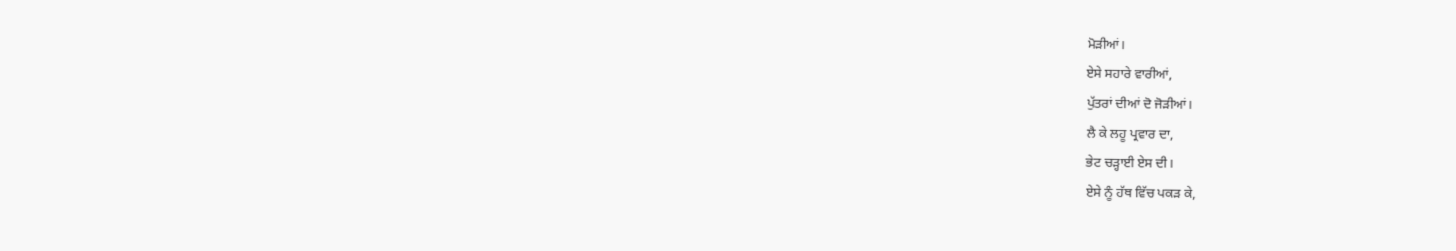ਮੋੜੀਆਂ।
ਏਸੇ ਸਹਾਰੇ ਵਾਰੀਆਂ,
ਪੁੱਤਰਾਂ ਦੀਆਂ ਦੋ ਜੋੜੀਆਂ।
ਲੈ ਕੇ ਲਹੂ ਪ੍ਰਵਾਰ ਦਾ,
ਭੇਟ ਚੜ੍ਹਾਈ ਏਸ ਦੀ।
ਏਸੇ ਨੂੰ ਹੱਥ ਵਿੱਚ ਪਕੜ ਕੇ,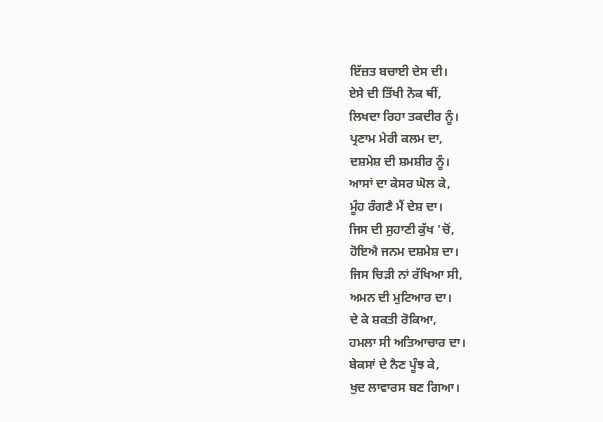ਇੱਜ਼ਤ ਬਚਾਈ ਦੇਸ ਦੀ।
ਏਸੇ ਦੀ ਤਿੱਖੀ ਨੋਕ ਥੀਂ,
ਲਿਖਦਾ ਰਿਹਾ ਤਕਦੀਰ ਨੂੰ।
ਪ੍ਰਣਾਮ ਮੇਰੀ ਕਲਮ ਦਾ,
ਦਸ਼ਮੇਸ਼ ਦੀ ਸ਼ਮਸ਼ੀਰ ਨੂੰ।
ਆਸਾਂ ਦਾ ਕੇਸਰ ਘੋਲ ਕੇ,
ਮੂੰਹ ਰੰਗਣੈ ਮੈਂ ਦੇਸ਼ ਦਾ।
ਜਿਸ ਦੀ ਸੁਹਾਣੀ ਕੁੱਖ 'ਚੋਂ,
ਹੋਇਐ ਜਨਮ ਦਸ਼ਮੇਸ਼ ਦਾ।
ਜਿਸ ਚਿੜੀ ਨਾਂ ਰੱਖਿਆ ਸੀ,
ਅਮਨ ਦੀ ਮੁਟਿਆਰ ਦਾ।
ਦੇ ਕੇ ਸ਼ਕਤੀ ਰੋਕਿਆ,
ਹਮਲਾ ਸੀ ਅਤਿਆਚਾਰ ਦਾ।
ਬੇਕਸਾਂ ਦੇ ਨੈਣ ਪੂੰਝ ਕੇ,
ਖੁਦ ਲਾਵਾਰਸ ਬਣ ਗਿਆ।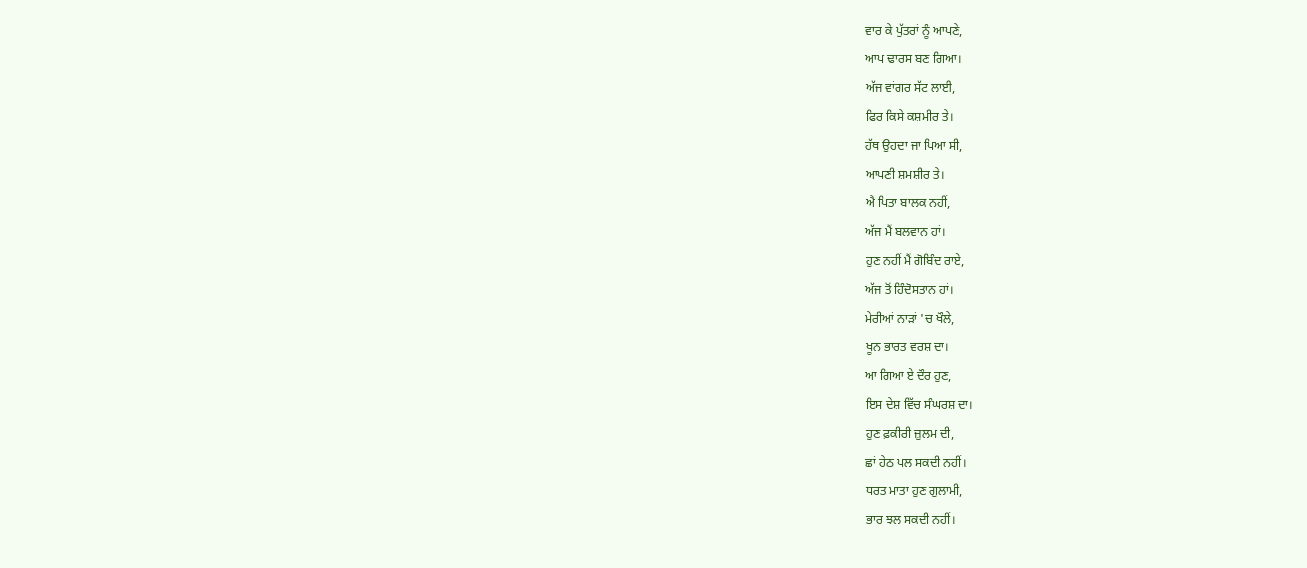ਵਾਰ ਕੇ ਪੁੱਤਰਾਂ ਨੂੰ ਆਪਣੇ,
ਆਪ ਢਾਰਸ ਬਣ ਗਿਆ।
ਅੱਜ ਵਾਂਗਰ ਸੱਟ ਲਾਈ,
ਫਿਰ ਕਿਸੇ ਕਸ਼ਮੀਰ ਤੇ।
ਹੱਥ ਉਹਦਾ ਜਾ ਪਿਆ ਸੀ,
ਆਪਣੀ ਸ਼ਮਸ਼ੀਰ ਤੇ।
ਐ ਪਿਤਾ ਬਾਲਕ ਨਹੀਂ,
ਅੱਜ ਮੈਂ ਬਲਵਾਨ ਹਾਂ।
ਹੁਣ ਨਹੀਂ ਮੈਂ ਗੋਬਿੰਦ ਰਾਏ,
ਅੱਜ ਤੋਂ ਹਿੰਦੋਸਤਾਨ ਹਾਂ।
ਮੇਰੀਆਂ ਨਾੜਾਂ 'ਚ ਖੌਲੇ,
ਖੂਨ ਭਾਰਤ ਵਰਸ਼ ਦਾ।
ਆ ਗਿਆ ਏ ਦੌਰ ਹੁਣ,
ਇਸ ਦੇਸ਼ ਵਿੱਚ ਸੰਘਰਸ਼ ਦਾ।
ਹੁਣ ਫ਼ਕੀਰੀ ਜ਼ੁਲਮ ਦੀ,
ਛਾਂ ਹੇਠ ਪਲ ਸਕਦੀ ਨਹੀਂ।
ਧਰਤ ਮਾਤਾ ਹੁਣ ਗੁਲਾਮੀ,
ਭਾਰ ਝਲ ਸਕਦੀ ਨਹੀਂ।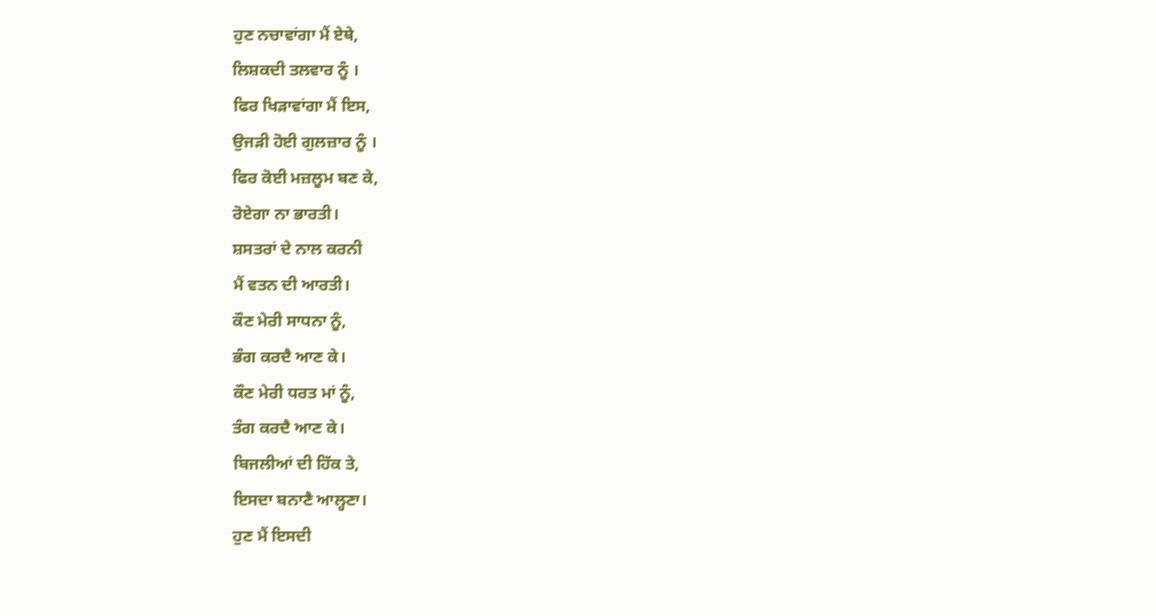ਹੁਣ ਨਚਾਵਾਂਗਾ ਮੈਂ ਏਥੇ,
ਲਿਸ਼ਕਦੀ ਤਲਵਾਰ ਨੂੰ ।
ਫਿਰ ਖਿੜਾਵਾਂਗਾ ਮੈਂ ਇਸ,
ਉਜੜੀ ਹੋਈ ਗੁਲਜ਼ਾਰ ਨੂੰ ।
ਫਿਰ ਕੋਈ ਮਜ਼ਲੂਮ ਬਣ ਕੇ,
ਰੋਏਗਾ ਨਾ ਭਾਰਤੀ।
ਸ਼ਸਤਰਾਂ ਦੇ ਨਾਲ ਕਰਨੀ
ਮੈਂ ਵਤਨ ਦੀ ਆਰਤੀ।
ਕੌਣ ਮੇਰੀ ਸਾਧਨਾ ਨੂੰ,
ਭੰਗ ਕਰਦੈ ਆਣ ਕੇ।
ਕੌਣ ਮੇਰੀ ਧਰਤ ਮਾਂ ਨੂੰ,
ਤੰਗ ਕਰਦੈ ਆਣ ਕੇ।
ਬਿਜਲੀਆਂ ਦੀ ਹਿੱਕ ਤੇ,
ਇਸਦਾ ਬਨਾਣੈ ਆਲ੍ਹਣਾ।
ਹੁਣ ਮੈਂ ਇਸਦੀ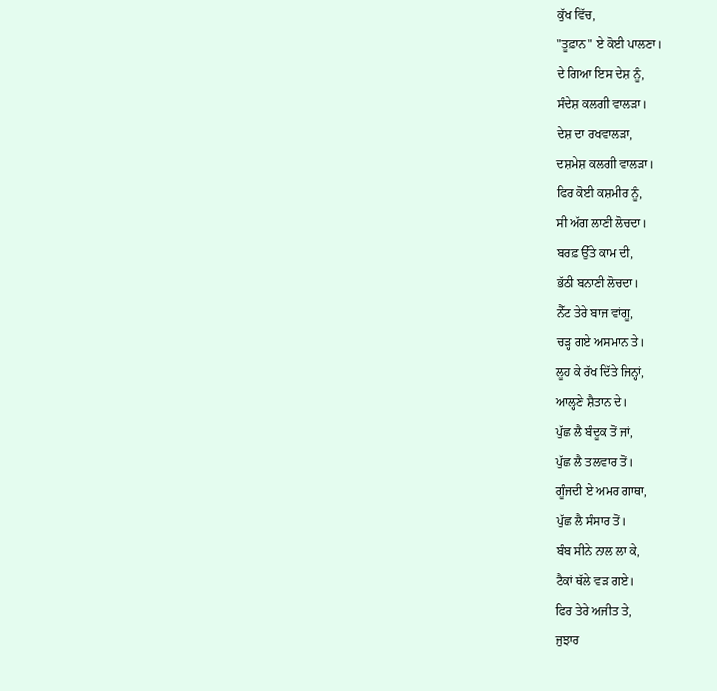ਕੁੱਖ ਵਿੱਚ,
"ਤੂਫ਼ਾਨ" ਏ ਕੋਈ ਪਾਲਣਾ।
ਦੇ ਗਿਆ ਇਸ ਦੇਸ਼ ਨੂੰ,
ਸੰਦੇਸ਼ ਕਲਗੀ ਵਾਲੜਾ।
ਦੇਸ਼ ਦਾ ਰਖਵਾਲੜਾ,
ਦਸ਼ਮੇਸ਼ ਕਲਗੀ ਵਾਲੜਾ।
ਫਿਰ ਕੋਈ ਕਸ਼ਮੀਰ ਨੂੰ,
ਸੀ ਅੱਗ ਲਾਣੀ ਲੋਚਦਾ।
ਬਰਫ਼ ਉੱਤੇ ਕਾਮ ਦੀ,
ਭੱਠੀ ਬਨਾਣੀ ਲੋਚਦਾ।
ਨੈੱਟ ਤੇਰੇ ਬਾਜ ਵਾਂਗੂ,
ਚੜ੍ਹ ਗਏ ਅਸਮਾਨ ਤੇ।
ਲੂਹ ਕੇ ਰੱਖ ਦਿੱਤੇ ਜਿਨ੍ਹਾਂ,
ਆਲ੍ਹਣੇ ਸ਼ੈਤਾਨ ਦੇ।
ਪੁੱਛ ਲੈ ਬੰਦੂਕ ਤੋਂ ਜਾਂ,
ਪੁੱਛ ਲੈ ਤਲਵਾਰ ਤੋਂ।
ਗੂੰਜਦੀ ਏ ਅਮਰ ਗਾਥਾ,
ਪੁੱਛ ਲੈ ਸੰਸਾਰ ਤੋਂ।
ਬੰਬ ਸੀਨੇ ਨਾਲ ਲਾ ਕੇ,
ਟੈਕਾਂ ਥੱਲੇ ਵੜ ਗਏ।
ਫਿਰ ਤੇਰੇ ਅਜੀਤ ਤੇ,
ਜੁਝਾਰ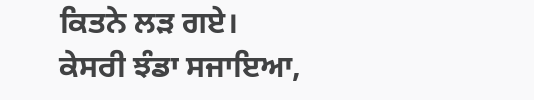ਕਿਤਨੇ ਲੜ ਗਏ।
ਕੇਸਰੀ ਝੰਡਾ ਸਜਾਇਆ,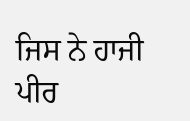ਜਿਸ ਨੇ ਹਾਜੀ ਪੀਰ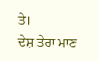ਤੇ।
ਦੇਸ਼ ਤੇਰਾ ਮਾਣ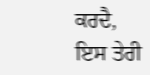ਕਰਦੈ,
ਇਸ ਤੇਰੀ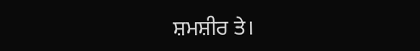ਸ਼ਮਸ਼ੀਰ ਤੇ।